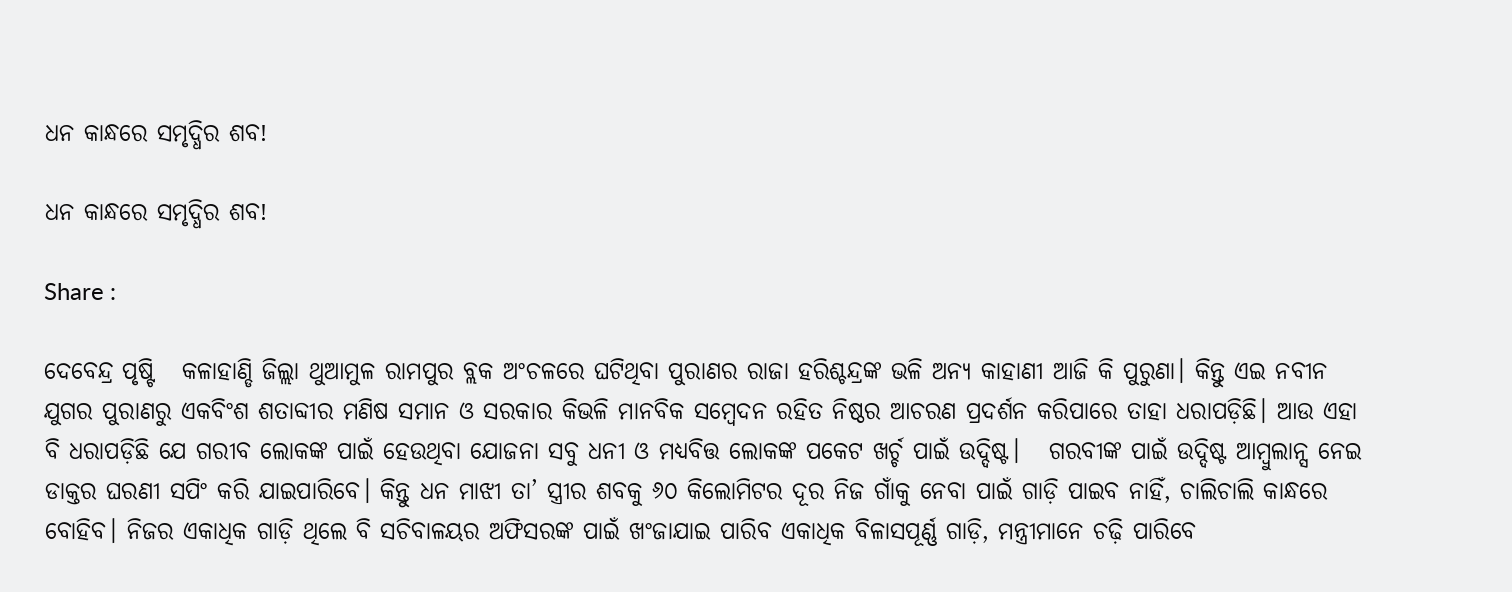ଧନ କାନ୍ଧରେ ସମୃଦ୍ଧିର ଶବ!

ଧନ କାନ୍ଧରେ ସମୃଦ୍ଧିର ଶବ!

Share :

ଦେବେନ୍ଦ୍ର ପୃଷ୍ଟି   କଳାହାଣ୍ଡି ଜିଲ୍ଲା ଥୁଆମୁଳ ରାମପୁର ବ୍ଲକ ଅଂଚଳରେ ଘଟିଥିବା ପୁରାଣର ରାଜା ହରିଶ୍ଚନ୍ଦ୍ରଙ୍କ ଭଳି ଅନ୍ୟ କାହାଣୀ ଆଜି କି ପୁରୁଣା। କିନ୍ତୁ ଏଇ ନବୀନ ଯୁଗର ପୁରାଣରୁ ଏକବିଂଶ ଶତାବ୍ଦୀର ମଣିଷ ସମାନ ଓ ସରକାର କିଭଳି ମାନବିକ ସମ୍ବେଦନ ରହିତ ନିଷ୍ଠର ଆଚରଣ ପ୍ରଦର୍ଶନ କରିପାରେ ତାହା ଧରାପଡ଼ିଛି। ଆଉ ଏହା ବି ଧରାପଡ଼ିଛି ଯେ ଗରୀବ ଲୋକଙ୍କ ପାଇଁ ହେଉଥିବା ଯୋଜନା ସବୁ ଧନୀ ଓ ମଧ୍ୟବିତ୍ତ ଲୋକଙ୍କ ପକେଟ ଖର୍ଚ୍ଚ ପାଇଁ ଉଦ୍ଦିଷ୍ଟ।   ଗରବୀଙ୍କ ପାଇଁ ଉଦ୍ଦିଷ୍ଟ ଆମ୍ବୁଲାନ୍ସ ନେଇ ଡାକ୍ତର ଘରଣୀ ସପିଂ କରି ଯାଇପାରିବେ। କିନ୍ତୁ ଧନ ମାଝୀ ତା’ ସ୍ତ୍ରୀର ଶବକୁ ୬୦ କିଲୋମିଟର ଦୂର ନିଜ ଗାଁକୁ ନେବା ପାଇଁ ଗାଡ଼ି ପାଇବ ନାହିଁ, ଚାଲିଚାଲି କାନ୍ଧରେ ବୋହିବ। ନିଜର ଏକାଧିକ ଗାଡ଼ି ଥିଲେ ବି ସଚିବାଳୟର ଅଫିସରଙ୍କ ପାଇଁ ଖଂଜାଯାଇ ପାରିବ ଏକାଧିକ ବିଳାସପୂର୍ଣ୍ଣ ଗାଡ଼ି, ମନ୍ତ୍ରୀମାନେ ଚଢ଼ି ପାରିବେ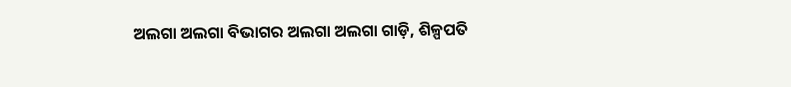ଅଲଗା ଅଲଗା ବିଭାଗର ଅଲଗା ଅଲଗା ଗାଡ଼ି, ଶିଳ୍ପପତି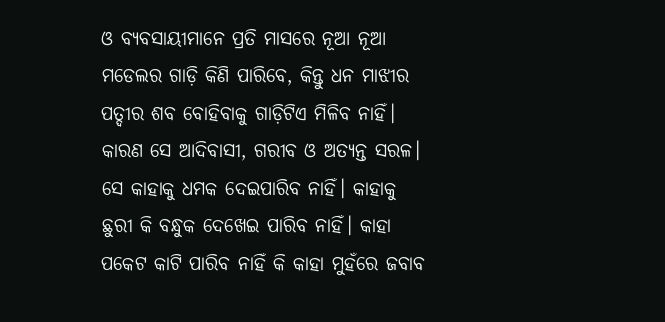ଓ ବ୍ୟବସାୟୀମାନେ ପ୍ରତି ମାସରେ ନୂଆ ନୂଆ ମଡେଲର ଗାଡ଼ି କିଣି ପାରିବେ, କିନ୍ତୁ ଧନ ମାଝୀର ପତ୍ଦୀର ଶବ ବୋହିବାକୁ ଗାଡ଼ିଟିଏ ମିଳିବ ନାହିଁ। କାରଣ ସେ ଆଦିବାସୀ, ଗରୀବ ଓ ଅତ୍ୟନ୍ତ ସରଳ। ସେ କାହାକୁ ଧମକ ଦେଇପାରିବ ନାହିଁ। କାହାକୁ ଛୁରୀ କି ବନ୍ଧୁକ ଦେଖେଇ ପାରିବ ନାହିଁ। କାହା ପକେଟ କାଟି ପାରିବ ନାହିଁ କି କାହା ମୁହଁରେ ଜବାବ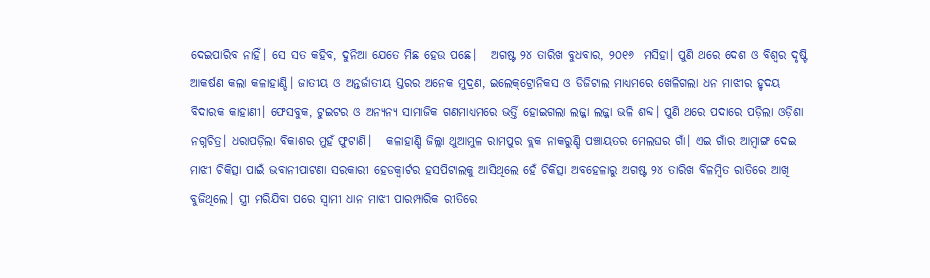ଦେଇପାରିବ ନାହିଁ। ସେ ସତ କହିବ, ଦୁନିଆ ଯେତେ ମିଛ ହେଉ ପଛେ।   ଅଗଷ୍ଟ ୨୪ ତାରିଖ ବୁଧବାର, ୨୦୧୬  ମସିହା। ପୁଣି ଥରେ ଦେଶ ଓ ବିଶ୍ବର ଦୃଷ୍ଟି ଆକର୍ଷଣ କଲା କଳାହାଣ୍ଡି। ଜାତୀୟ ଓ ଅନ୍ତର୍ଜାତୀୟ ସ୍ତରର ଅନେକ ମୁଦ୍ରଣ, ଇଲେକ୍‌ଟ୍ରୋନିକସ ଓ ଡିଜିଟାଲ ମାଧ୍ୟମରେ ଖେଳିଗଲା ଧନ ମାଝୀର ହୃଦୟ ବିଦାରକ କାହାଣୀ। ଫେସବୁକ, ଟୁଇଟର ଓ ଅନ୍ୟନ୍ୟ ସାମାଜିକ ଗଣମାଧ୍ୟମରେ ଭର୍ତ୍ତି ହୋଇଗଲା ଲଜ୍ଜା ଲଜ୍ଜା ଭଳି ଶବ୍ଦ। ପୁଣି ଥରେ ପଦାରେ ପଡ଼ିଲା ଓଡ଼ିଶା ନଗ୍ନଚିତ୍ର। ଧରାପଡ଼ିଲା ବିକାଶର ମୁହଁ ଫୁଟାଣି।   କଳାହାଣ୍ଡି ଜିଲ୍ଲା ଥୁଆମୁଳ ରାମପୁର ବ୍ଲକ ନାକରୁଣ୍ଡି ପଞ୍ଚାୟତର ମେଲଘର ଗାଁ। ଏଇ ଗାଁର ଆମ୍ୱାଙ୍ଗ ଦେଇ ମାଝୀ ଚିକିତ୍ସା ପାଇଁ ଭବାନୀପାଟଣା ସରକାରୀ ହେଡକ୍ୱାର୍ଟର ହସପିଟାଲକୁ ଆସିଥିଲେ ହେଁ ଚିକିତ୍ସା ଅବହେଳାରୁ ଅଗଷ୍ଟ ୨୪ ତାରିଖ ବିଳମ୍ୱିତ ରାତିରେ ଆଖି ବୁଜିଥିଲେ। ସ୍ତ୍ରୀ ମରିଯିବା ପରେ ସ୍ୱାମୀ ଧାନ ମାଝୀ ପାରମ୍ପାରିକ ରୀତିରେ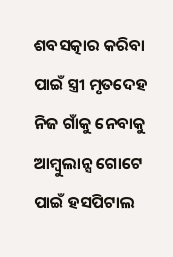ଶବସତ୍କାର କରିବା ପାଇଁ ସ୍ତ୍ରୀ ମୃତଦେହ ନିଜ ଗାଁକୁ ନେବାକୁ ଆମ୍ବୁଲାନ୍ସ ଗୋଟେ ପାଇଁ ହସପିଟାଲ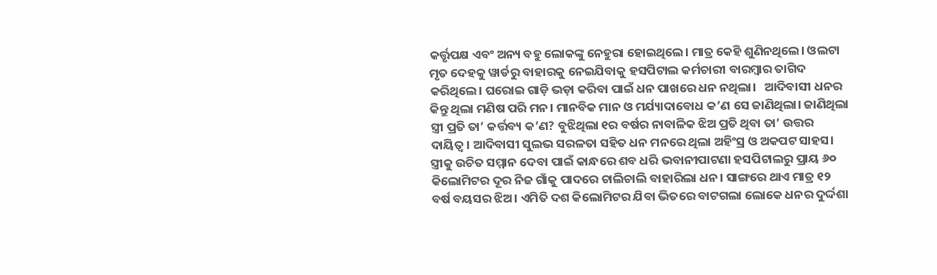କର୍ତ୍ତୃପକ୍ଷ ଏବଂ ଅନ୍ୟ ବହୁ ଲୋକଙ୍କୁ ନେହୁରା ହୋଇଥିଲେ। ମାତ୍ର କେହି ଶୁଣିନଥିଲେ। ଓଲଟା ମୃତ ଦେହକୁ ୱାର୍ଡରୁ ବାହାରକୁ ନେଇଯିବାକୁ ହସପିଟାଲ କର୍ମଚାରୀ ବାରମ୍ୱାର ତାଗିଦ କରିଥିଲେ। ଘରୋଇ ଗାଡ଼ି ଭଡ଼ା କରିବା ପାଇଁ ଧନ ପାଖରେ ଧନ ନଥିଲା।   ଆଦିବାସୀ ଧନର କିନ୍ତୁ ଥିଲା ମଣିଷ ପରି ମନ। ମାନବିକ ମାନ ଓ ମର୍ଯ୍ୟାଦାବୋଧ କ’ଣ ସେ ଜାଣିଥିଲା। ଜାଣିଥିଲା ସ୍ତ୍ରୀ ପ୍ରତି ତା’ କର୍ତ୍ତବ୍ୟ କ’ଣ? ବୁଝିଥିଲା ୧ର ବର୍ଷର ନାବାଳିକ ଝିଅ ପ୍ରତି ଥିବା ତା’ ଉତ୍ତର ଦାୟିତ୍ବ। ଆଦିବାସୀ ସୁଲଭ ସରଳତା ସହିତ ଧନ ମନରେ ଥିଲା ଅହିଂସ୍ର ଓ ଅକପଟ ସାହସ। ସ୍ତ୍ରୀକୁ ଉଚିତ ସମ୍ମାନ ଦେବା ପାଇଁ କାନ୍ଧରେ ଶବ ଧରି ଭବାନୀପାଟଣା ହସପିଟାଲରୁ ପ୍ରାୟ ୬୦ କିଲୋମିଟର ଦୂର ନିଜ ଗାଁକୁ ପାଦରେ ଚାଲିଚାଲି ବାହାରିଲା ଧନ। ସାଙ୍ଗରେ ଥାଏ ମାତ୍ର ୧୨ ବର୍ଷ ବୟସର ଝିଅ। ଏମିତି ଦଶ କିଲୋମିଟର ଯିବା ଭିତରେ ବାଟଗଲା ଲୋକେ ଧନର ଦୁର୍ଦ୍ଦଶା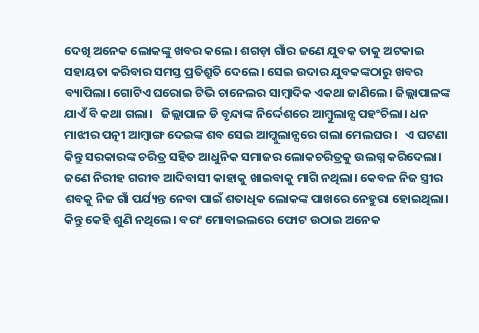ଦେଖି ଅନେକ ଲୋକଙ୍କୁ ଖବର କଲେ। ଶଗଡ଼ା ଗାଁର ଜଣେ ଯୁବକ ତାକୁ ଅଟକାଇ ସହାୟତା କରିବାର ସମସ୍ତ ପ୍ରତିଶ୍ରୁତି ଦେଲେ। ସେଇ ଉଦାର ଯୁବକଙ୍କଠାରୁ ଖବର ବ୍ୟାପିଲା। ଗୋଟିଏ ଘରୋଇ ଟିଭି ଚାନେଲର ସାମ୍ବାଦିକ ଏକଥା ଜାଣିଲେ। ଜିଲ୍ଲାପାଳଙ୍କ ଯାଏଁ ବି କଥା ଗଲା।   ଜିଲ୍ଲାପାଳ ଡି ବୃନ୍ଦାଙ୍କ ନିର୍ଦ୍ଦେଶରେ ଆମ୍ବୁଲାନ୍ସ ପହଂଚିଲା। ଧନ ମାଝୀର ପତ୍ନୀ ଆମ୍ୱାଙ୍ଗ ଦେଇଙ୍କ ଶବ ସେଇ ଆମ୍କୁଲାନ୍ସରେ ଗଲା ମେଲଘର।   ଏ ଘଟଣା କିନ୍ତୁ ସରକାରଙ୍କ ଚରିତ୍ର ସହିତ ଆଧୁନିକ ସମାଜର ଲୋକଚରିତ୍ରକୁ ଉଲଗ୍ନ କରିଦେଲା। ଜଣେ ନିରୀହ ଗରୀବ ଆଦିବାସୀ କାହାକୁ ଖାଇବାକୁ ମାଗି ନଥିଲା। କେବଳ ନିଜ ସ୍ତ୍ରୀର ଶବକୁ ନିଜ ଗାଁ ପର୍ଯ୍ୟନ୍ତ ନେବା ପାଇଁ ଶତାଧିକ ଲୋକଙ୍କ ପାଖରେ ନେହୁରା ହୋଇଥିଲା। କିନ୍ତୁ କେହି ଶୁଣି ନଥିଲେ। ବରଂ ମୋବାଇଲରେ ଫୋଟ ଉଠାଇ ଅନେକ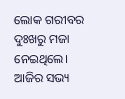ଲୋକ ଗରୀବର ଦୁଃଖରୁ ମଜା ନେଇଥିଲେ। ଆଜିର ସଭ୍ୟ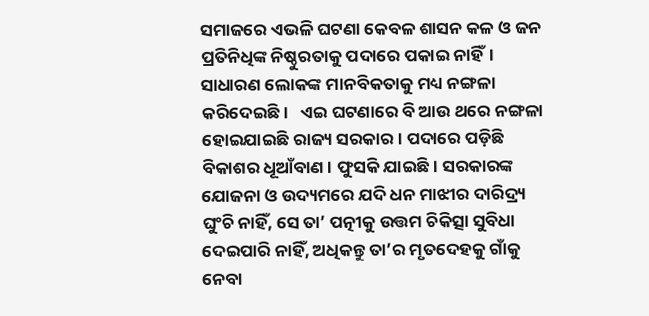ସମାଜରେ ଏଭଳି ଘଟଣା କେବଳ ଶାସନ କଳ ଓ ଜନ ପ୍ରତିନିଧିଙ୍କ ନିଷ୍ଠୁରତାକୁ ପଦାରେ ପକାଇ ନାହିଁ। ସାଧାରଣ ଲୋକଙ୍କ ମାନବିକତାକୁ ମଧ୍ୟ ନଙ୍ଗଳା କରିଦେଇଛି।   ଏଇ ଘଟଣାରେ ବି ଆଉ ଥରେ ନଙ୍ଗଳା ହୋଇଯାଇଛି ରାଜ୍ୟ ସରକାର। ପଦାରେ ପଡ଼ିଛି ବିକାଶର ଧୂଆଁବାଣ। ଫୁସକି ଯାଇଛି। ସରକାରଙ୍କ ଯୋଜନା ଓ ଉଦ୍ୟମରେ ଯଦି ଧନ ମାଝୀର ଦାରିଦ୍ର୍ୟ ଘୁଂଚି ନାହିଁ, ସେ ତା’ ପତ୍ନୀକୁ ଉତ୍ତମ ଚିକିତ୍ସା ସୁବିଧା ଦେଇପାରି ନାହିଁ, ଅଧିକନ୍ତୁ ତା’ର ମୃତଦେହକୁ ଗାଁକୁ ନେବା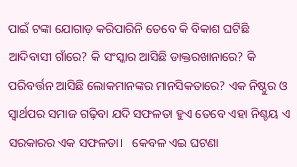ପାଇଁ ଟଙ୍କା ଯୋଗାଡ଼ କରିପାରିନି ତେବେ କି ବିକାଶ ଘଟିଛି ଆଦିବାସୀ ଗାଁରେ? କି ସଂସ୍କାର ଆସିଛି ଡାକ୍ତରଖାନାରେ? କି ପରିବର୍ତ୍ତନ ଆସିଛି ଲୋକମାନଙ୍କର ମାନସିକତାରେ? ଏକ ନିଷ୍ଠୁର ଓ ସ୍ବାର୍ଥପର ସମାଜ ଗଢ଼ିବା ଯଦି ସଫଳତା ହୁଏ ତେବେ ଏହା ନିଶ୍ଚୟ ଏ ସରକାରର ଏକ ସଫଳତା।   କେବଳ ଏଇ ଘଟଣା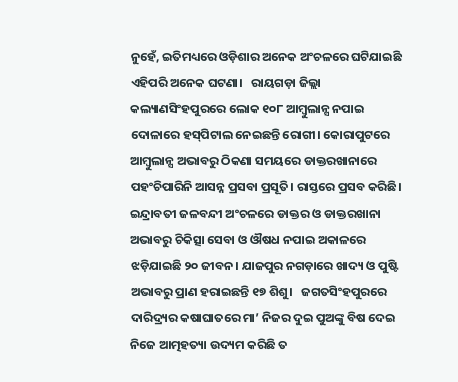ନୁହେଁ, ଇତିମଧ୍ୟରେ ଓଡ଼ିଶାର ଅନେକ ଅଂଚଳରେ ଘଟିଯାଇଛି ଏହିପରି ଅନେକ ଘଟଣା।   ରାୟଗଡ଼ା ଜିଲ୍ଲା କଲ୍ୟାଣସିଂହପୁରରେ ଲୋକ ୧୦୮ ଆମ୍ବୁଲାନ୍ସ ନପାଇ ଦୋଳାରେ ହସ୍‌ପିଟାଲ ନେଇଛନ୍ତି ରୋଗୀ। କୋରାପୁଟରେ ଆମ୍ବୁଲାନ୍ସ ଅଭାବରୁ ଠିକଣା ସମୟରେ ଡାକ୍ତରଖାନାରେ ପହଂଚିପାରିନି ଆସନ୍ନ ପ୍ରସବା ପ୍ରସୂତି। ରାସ୍ତରେ ପ୍ରସବ କରିଛି। ଇନ୍ଦ୍ରାବତୀ ଜଳବନ୍ଦୀ ଅଂଚଳରେ ଡାକ୍ତର ଓ ଡାକ୍ତରଖାନା ଅଭାବରୁ ଚିକିତ୍ସା ସେବା ଓ ଔଷଧ ନପାଇ ଅକାଳରେ ଝଡ଼ିଯାଇଛି ୨୦ ଜୀବନ। ଯାଜପୁର ନଗଡ଼ାରେ ଖାଦ୍ୟ ଓ ପୁଷ୍ଟି ଅଭାବରୁ ପ୍ରାଣ ହରାଇଛନ୍ତି ୧୭ ଶିଶୁ।   ଜଗତସିଂହପୁରରେ ଦାରିଦ୍ର୍ୟର କଷାଘାତରେ ମା’ ନିଜର ଦୁଇ ପୁଅଙ୍କୁ ବିଷ ଦେଇ ନିଜେ ଆତ୍ମହତ୍ୟା ଉଦ୍ୟମ କରିଛି ତ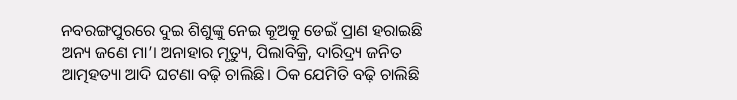ନବରଙ୍ଗପୁରରେ ଦୁଇ ଶିଶୁଙ୍କୁ ନେଇ କୂଅକୁ ଡେଇଁ ପ୍ରାଣ ହରାଇଛି ଅନ୍ୟ ଜଣେ ମା’। ଅନାହାର ମୃତ୍ୟୁ, ପିଲାବିକ୍ରି, ଦାରିଦ୍ର୍ୟ ଜନିତ ଆତ୍ମହତ୍ୟା ଆଦି ଘଟଣା ବଢ଼ି ଚାଲିଛି। ଠିକ ଯେମିତି ବଢ଼ି ଚାଲିଛି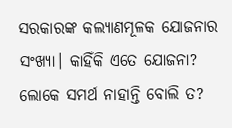ସରକାରଙ୍କ କଲ୍ୟାଣମୂଳକ ଯୋଜନାର ସଂଖ୍ୟା। କାହିଁକି ଏତେ ଯୋଜନା? ଲୋକେ ସମର୍ଥ ନାହାନ୍ତି ବୋଲି ତ?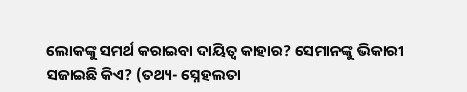ଲୋକଙ୍କୁ ସମର୍ଥ କରାଇବା ଦାୟିତ୍ବ କାହାର? ସେମାନଙ୍କୁ ଭିକାରୀ ସଜାଇଛି କିଏ? (ତଥ୍ୟ- ସ୍ନେହଲତା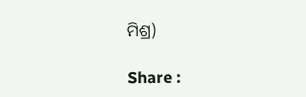ମିଶ୍ର)

Share :